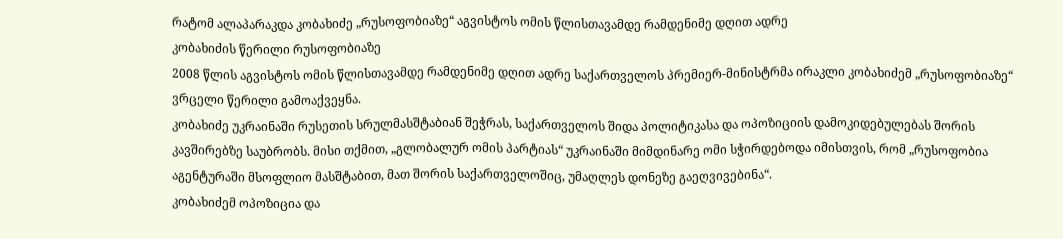რატომ ალაპარაკდა კობახიძე „რუსოფობიაზე“ აგვისტოს ომის წლისთავამდე რამდენიმე დღით ადრე
კობახიძის წერილი რუსოფობიაზე
2008 წლის აგვისტოს ომის წლისთავამდე რამდენიმე დღით ადრე საქართველოს პრემიერ-მინისტრმა ირაკლი კობახიძემ „რუსოფობიაზე“ ვრცელი წერილი გამოაქვეყნა.
კობახიძე უკრაინაში რუსეთის სრულმასშტაბიან შეჭრას, საქართველოს შიდა პოლიტიკასა და ოპოზიციის დამოკიდებულებას შორის კავშირებზე საუბრობს. მისი თქმით, „გლობალურ ომის პარტიას“ უკრაინაში მიმდინარე ომი სჭირდებოდა იმისთვის, რომ „რუსოფობია აგენტურაში მსოფლიო მასშტაბით, მათ შორის საქართველოშიც, უმაღლეს დონეზე გაეღვივებინა“.
კობახიძემ ოპოზიცია და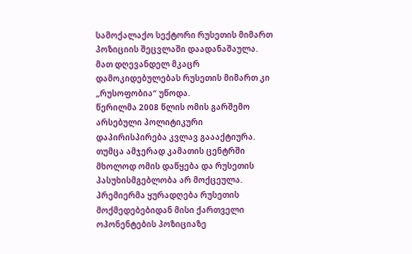სამოქალაქო სექტორი რუსეთის მიმართ პოზიციის შეცვლაში დაადანაშაულა. მათ დღევანდელ მკაცრ დამოკიდებულებას რუსეთის მიმართ კი „რუსოფობია“ უწოდა.
წერილმა 2008 წლის ომის გარშემო არსებული პოლიტიკური დაპირისპირება კვლავ გაააქტიურა. თუმცა ამჯერად კამათის ცენტრში მხოლოდ ომის დაწყება და რუსეთის პასუხისმგებლობა არ მოქცეულა. პრემიერმა ყურადღება რუსეთის მოქმედებებიდან მისი ქართველი ოპონენტების პოზიციაზე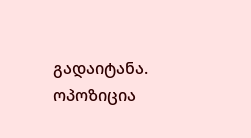გადაიტანა.
ოპოზიცია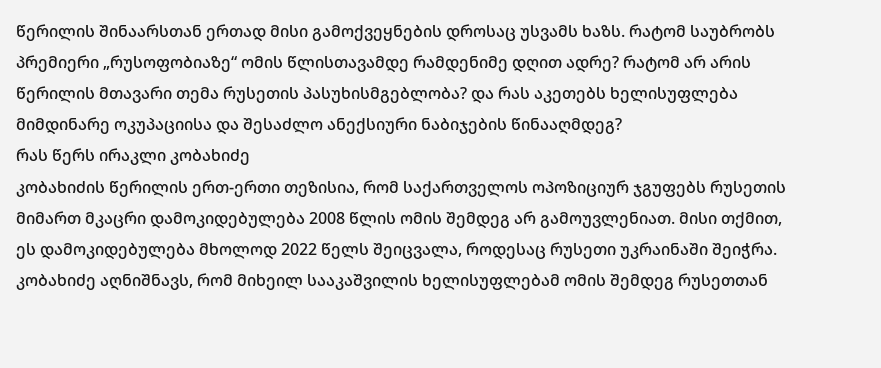წერილის შინაარსთან ერთად მისი გამოქვეყნების დროსაც უსვამს ხაზს. რატომ საუბრობს პრემიერი „რუსოფობიაზე“ ომის წლისთავამდე რამდენიმე დღით ადრე? რატომ არ არის წერილის მთავარი თემა რუსეთის პასუხისმგებლობა? და რას აკეთებს ხელისუფლება მიმდინარე ოკუპაციისა და შესაძლო ანექსიური ნაბიჯების წინააღმდეგ?
რას წერს ირაკლი კობახიძე
კობახიძის წერილის ერთ-ერთი თეზისია, რომ საქართველოს ოპოზიციურ ჯგუფებს რუსეთის მიმართ მკაცრი დამოკიდებულება 2008 წლის ომის შემდეგ არ გამოუვლენიათ. მისი თქმით, ეს დამოკიდებულება მხოლოდ 2022 წელს შეიცვალა, როდესაც რუსეთი უკრაინაში შეიჭრა.
კობახიძე აღნიშნავს, რომ მიხეილ სააკაშვილის ხელისუფლებამ ომის შემდეგ რუსეთთან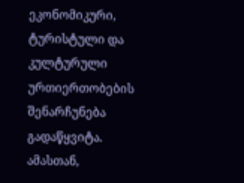ეკონომიკური, ტურისტული და კულტურული ურთიერთობების შენარჩუნება გადაწყვიტა. ამასთან,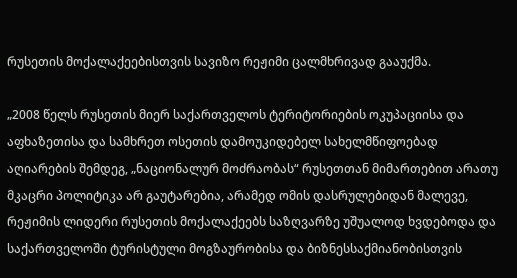რუსეთის მოქალაქეებისთვის სავიზო რეჟიმი ცალმხრივად გააუქმა.

„2008 წელს რუსეთის მიერ საქართველოს ტერიტორიების ოკუპაციისა და აფხაზეთისა და სამხრეთ ოსეთის დამოუკიდებელ სახელმწიფოებად აღიარების შემდეგ, „ნაციონალურ მოძრაობას“ რუსეთთან მიმართებით არათუ მკაცრი პოლიტიკა არ გაუტარებია, არამედ ომის დასრულებიდან მალევე, რეჟიმის ლიდერი რუსეთის მოქალაქეებს საზღვარზე უშუალოდ ხვდებოდა და საქართველოში ტურისტული მოგზაურობისა და ბიზნესსაქმიანობისთვის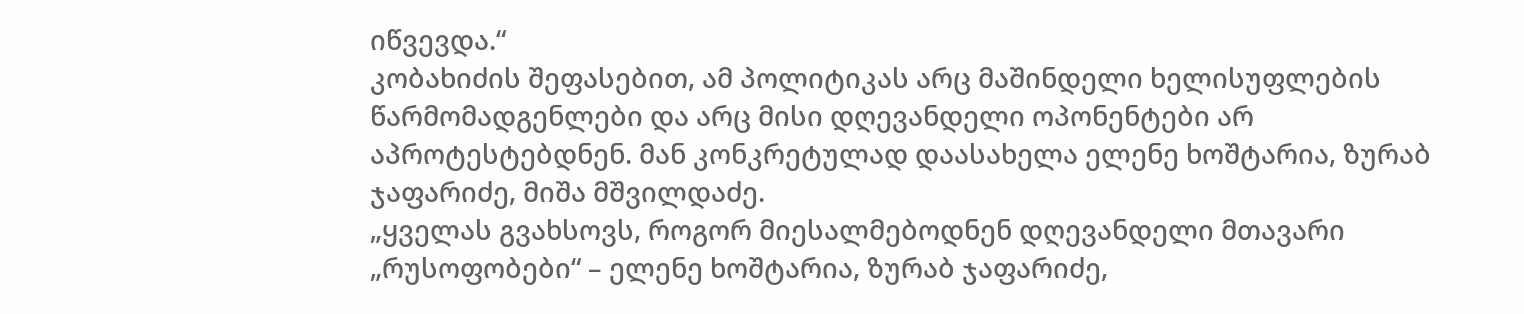იწვევდა.“
კობახიძის შეფასებით, ამ პოლიტიკას არც მაშინდელი ხელისუფლების წარმომადგენლები და არც მისი დღევანდელი ოპონენტები არ აპროტესტებდნენ. მან კონკრეტულად დაასახელა ელენე ხოშტარია, ზურაბ ჯაფარიძე, მიშა მშვილდაძე.
„ყველას გვახსოვს, როგორ მიესალმებოდნენ დღევანდელი მთავარი „რუსოფობები“ – ელენე ხოშტარია, ზურაბ ჯაფარიძე,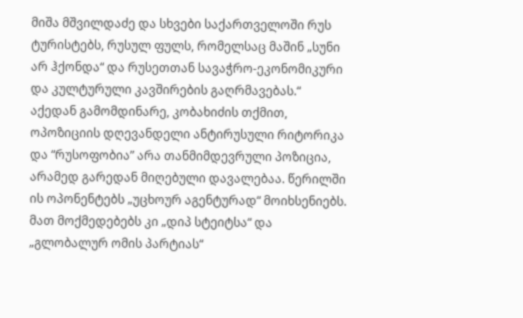მიშა მშვილდაძე და სხვები საქართველოში რუს ტურისტებს, რუსულ ფულს, რომელსაც მაშინ „სუნი არ ჰქონდა“ და რუსეთთან სავაჭრო-ეკონომიკური და კულტურული კავშირების გაღრმავებას.“
აქედან გამომდინარე, კობახიძის თქმით, ოპოზიციის დღევანდელი ანტირუსული რიტორიკა და “რუსოფობია” არა თანმიმდევრული პოზიცია, არამედ გარედან მიღებული დავალებაა. წერილში ის ოპონენტებს „უცხოურ აგენტურად“ მოიხსენიებს. მათ მოქმედებებს კი „დიპ სტეიტსა“ და „გლობალურ ომის პარტიას“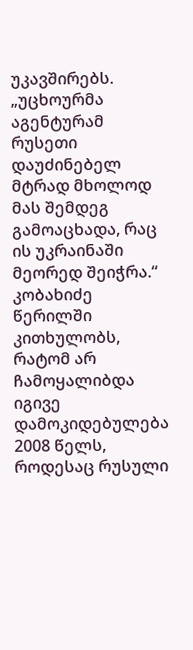უკავშირებს.
„უცხოურმა აგენტურამ რუსეთი დაუძინებელ მტრად მხოლოდ მას შემდეგ გამოაცხადა, რაც ის უკრაინაში მეორედ შეიჭრა.“
კობახიძე წერილში კითხულობს, რატომ არ ჩამოყალიბდა იგივე დამოკიდებულება 2008 წელს, როდესაც რუსული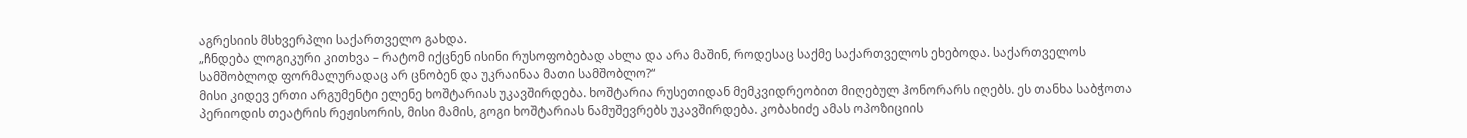აგრესიის მსხვერპლი საქართველო გახდა.
„ჩნდება ლოგიკური კითხვა – რატომ იქცნენ ისინი რუსოფობებად ახლა და არა მაშინ, როდესაც საქმე საქართველოს ეხებოდა. საქართველოს სამშობლოდ ფორმალურადაც არ ცნობენ და უკრაინაა მათი სამშობლო?“
მისი კიდევ ერთი არგუმენტი ელენე ხოშტარიას უკავშირდება. ხოშტარია რუსეთიდან მემკვიდრეობით მიღებულ ჰონორარს იღებს. ეს თანხა საბჭოთა პერიოდის თეატრის რეჟისორის, მისი მამის, გოგი ხოშტარიას ნამუშევრებს უკავშირდება. კობახიძე ამას ოპოზიციის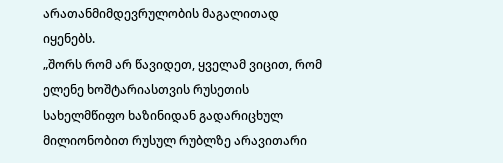არათანმიმდევრულობის მაგალითად იყენებს.
„შორს რომ არ წავიდეთ, ყველამ ვიცით, რომ ელენე ხოშტარიასთვის რუსეთის სახელმწიფო ხაზინიდან გადარიცხულ მილიონობით რუსულ რუბლზე არავითარი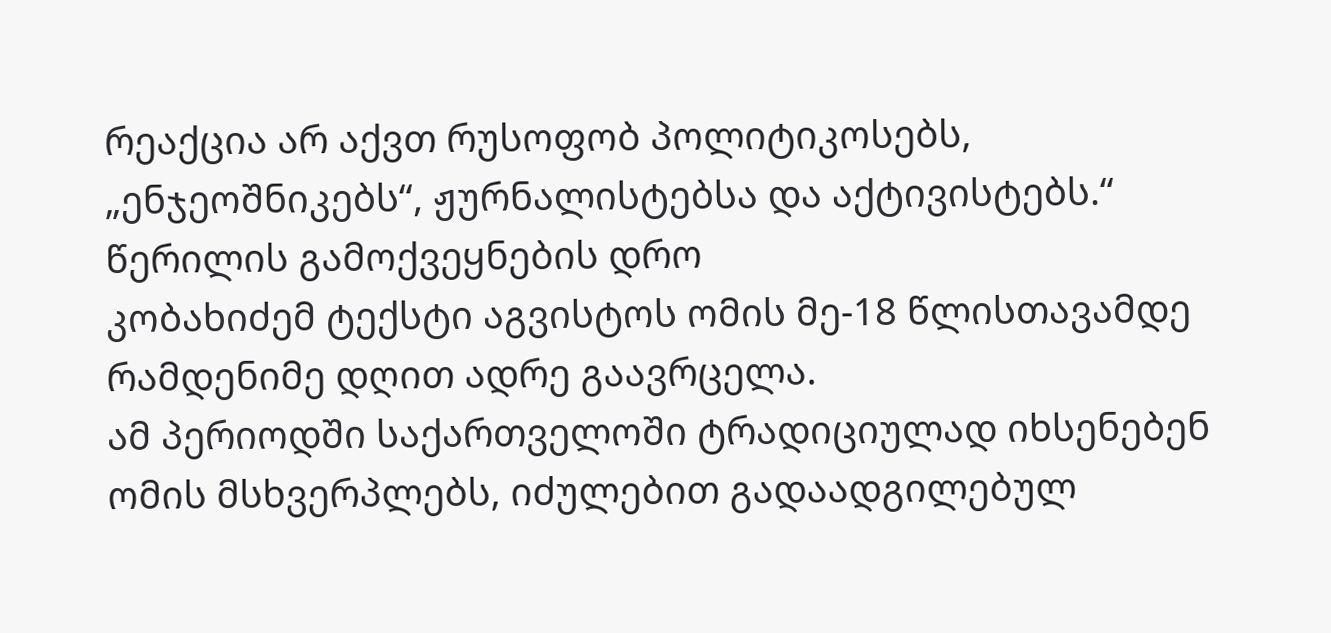რეაქცია არ აქვთ რუსოფობ პოლიტიკოსებს, „ენჯეოშნიკებს“, ჟურნალისტებსა და აქტივისტებს.“
წერილის გამოქვეყნების დრო
კობახიძემ ტექსტი აგვისტოს ომის მე-18 წლისთავამდე რამდენიმე დღით ადრე გაავრცელა.
ამ პერიოდში საქართველოში ტრადიციულად იხსენებენ ომის მსხვერპლებს, იძულებით გადაადგილებულ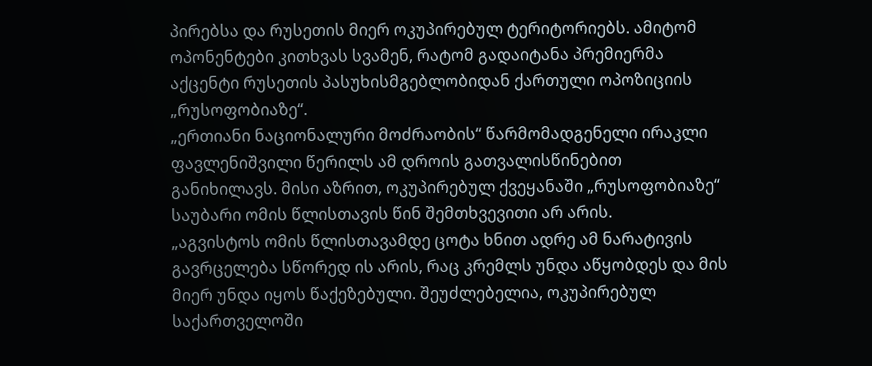პირებსა და რუსეთის მიერ ოკუპირებულ ტერიტორიებს. ამიტომ ოპონენტები კითხვას სვამენ, რატომ გადაიტანა პრემიერმა აქცენტი რუსეთის პასუხისმგებლობიდან ქართული ოპოზიციის „რუსოფობიაზე“.
„ერთიანი ნაციონალური მოძრაობის“ წარმომადგენელი ირაკლი ფავლენიშვილი წერილს ამ დროის გათვალისწინებით განიხილავს. მისი აზრით, ოკუპირებულ ქვეყანაში „რუსოფობიაზე“ საუბარი ომის წლისთავის წინ შემთხვევითი არ არის.
„აგვისტოს ომის წლისთავამდე ცოტა ხნით ადრე ამ ნარატივის გავრცელება სწორედ ის არის, რაც კრემლს უნდა აწყობდეს და მის მიერ უნდა იყოს წაქეზებული. შეუძლებელია, ოკუპირებულ საქართველოში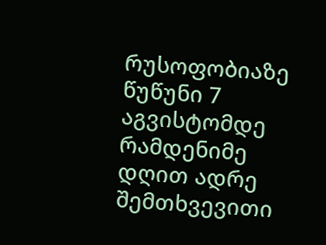რუსოფობიაზე წუწუნი 7 აგვისტომდე რამდენიმე დღით ადრე შემთხვევითი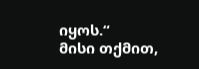იყოს.“
მისი თქმით,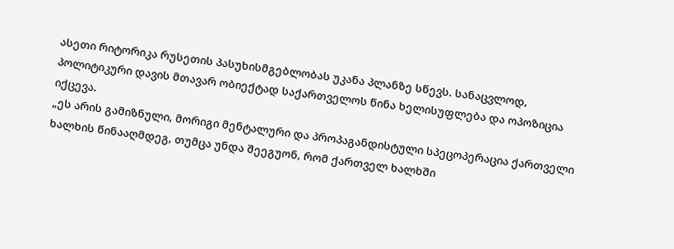ასეთი რიტორიკა რუსეთის პასუხისმგებლობას უკანა პლანზე სწევს. სანაცვლოდ, პოლიტიკური დავის მთავარ ობიექტად საქართველოს წინა ხელისუფლება და ოპოზიცია იქცევა.
„ეს არის გამიზნული, მორიგი მენტალური და პროპაგანდისტული სპეცოპერაცია ქართველი ხალხის წინააღმდეგ, თუმცა უნდა შეეგუონ, რომ ქართველ ხალხში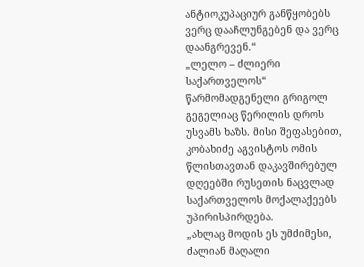ანტიოკუპაციურ განწყობებს ვერც დააჩლუნგებენ და ვერც დაანგრევენ.“
„ლელო – ძლიერი საქართველოს“ წარმომადგენელი გრიგოლ გეგელიაც წერილის დროს უსვამს ხაზს. მისი შეფასებით, კობახიძე აგვისტოს ომის წლისთავთან დაკავშირებულ დღეებში რუსეთის ნაცვლად საქართველოს მოქალაქეებს უპირისპირდება.
„ახლაც მოდის ეს უმძიმესი, ძალიან მაღალი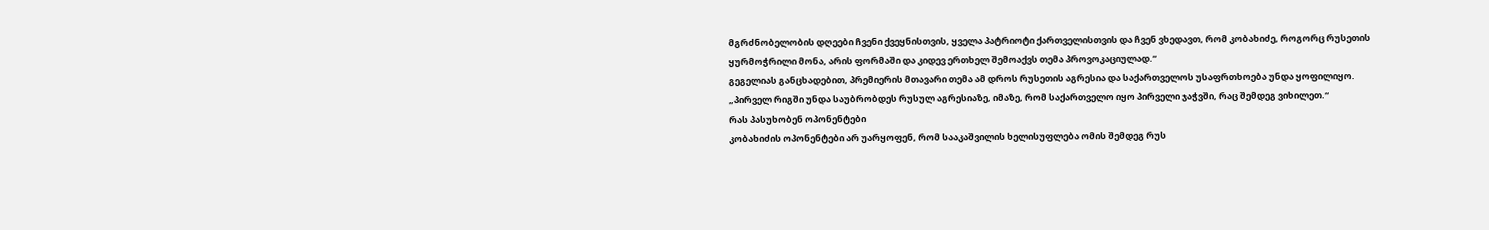მგრძნობელობის დღეები ჩვენი ქვეყნისთვის, ყველა პატრიოტი ქართველისთვის და ჩვენ ვხედავთ, რომ კობახიძე, როგორც რუსეთის ყურმოჭრილი მონა, არის ფორმაში და კიდევ ერთხელ შემოაქვს თემა პროვოკაციულად.“
გეგელიას განცხადებით, პრემიერის მთავარი თემა ამ დროს რუსეთის აგრესია და საქართველოს უსაფრთხოება უნდა ყოფილიყო.
„პირველ რიგში უნდა საუბრობდეს რუსულ აგრესიაზე, იმაზე, რომ საქართველო იყო პირველი ჯაჭვში, რაც შემდეგ ვიხილეთ.“
რას პასუხობენ ოპონენტები
კობახიძის ოპონენტები არ უარყოფენ, რომ სააკაშვილის ხელისუფლება ომის შემდეგ რუს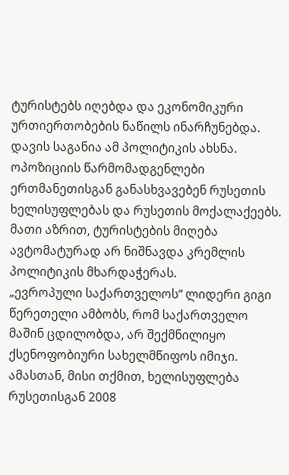ტურისტებს იღებდა და ეკონომიკური ურთიერთობების ნაწილს ინარჩუნებდა. დავის საგანია ამ პოლიტიკის ახსნა.
ოპოზიციის წარმომადგენლები ერთმანეთისგან განასხვავებენ რუსეთის ხელისუფლებას და რუსეთის მოქალაქეებს. მათი აზრით, ტურისტების მიღება ავტომატურად არ ნიშნავდა კრემლის პოლიტიკის მხარდაჭერას.
„ევროპული საქართველოს“ ლიდერი გიგი წერეთელი ამბობს, რომ საქართველო მაშინ ცდილობდა, არ შექმნილიყო ქსენოფობიური სახელმწიფოს იმიჯი. ამასთან, მისი თქმით, ხელისუფლება რუსეთისგან 2008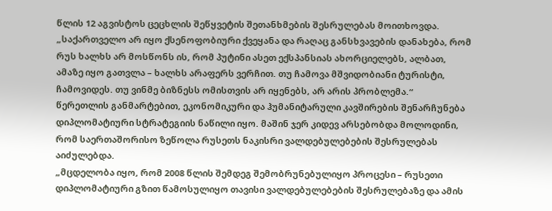წლის 12 აგვისტოს ცეცხლის შეწყვეტის შეთანხმების შესრულებას მოითხოვდა.
„საქართველო არ იყო ქსენოფობიური ქვეყანა და რაღაც განსხვავების დანახება, რომ რუს ხალხს არ მოსწონს ის, რომ პუტინი ასეთ ექსპანსიას ახორციელებს, ალბათ, ამაზე იყო გათვლა – ხალხს არაფერს ვერჩით. თუ ჩამოვა მშვიდობიანი ტურისტი, ჩამოვიდეს. თუ ვინმე ბიზნესს ომისთვის არ იყენებს, არ არის პრობლემა.“
წერეთლის განმარტებით, ეკონომიკური და ჰუმანიტარული კავშირების შენარჩუნება დიპლომატიური სტრატეგიის ნაწილი იყო. მაშინ ჯერ კიდევ არსებობდა მოლოდინი, რომ საერთაშორისო ზეწოლა რუსეთს ნაკისრი ვალდებულებების შესრულებას აიძულებდა.
„მცდელობა იყო, რომ 2008 წლის შემდეგ შემობრუნებულიყო პროცესი – რუსეთი დიპლომატიური გზით წამოსულიყო თავისი ვალდებულებების შესრულებაზე და ამის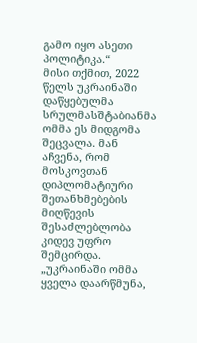გამო იყო ასეთი პოლიტიკა.“
მისი თქმით, 2022 წელს უკრაინაში დაწყებულმა სრულმასშტაბიანმა ომმა ეს მიდგომა შეცვალა. მან აჩვენა, რომ მოსკოვთან დიპლომატიური შეთანხმებების მიღწევის შესაძლებლობა კიდევ უფრო შემცირდა.
„უკრაინაში ომმა ყველა დაარწმუნა,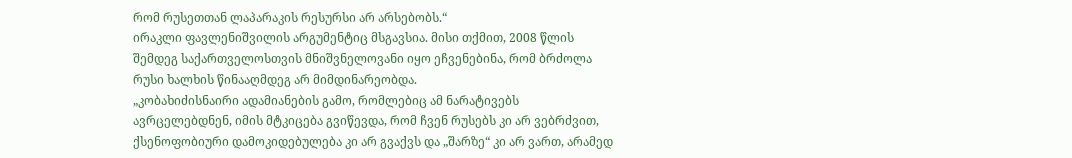რომ რუსეთთან ლაპარაკის რესურსი არ არსებობს.“
ირაკლი ფავლენიშვილის არგუმენტიც მსგავსია. მისი თქმით, 2008 წლის შემდეგ საქართველოსთვის მნიშვნელოვანი იყო ეჩვენებინა, რომ ბრძოლა რუსი ხალხის წინააღმდეგ არ მიმდინარეობდა.
„კობახიძისნაირი ადამიანების გამო, რომლებიც ამ ნარატივებს ავრცელებდნენ, იმის მტკიცება გვიწევდა, რომ ჩვენ რუსებს კი არ ვებრძვით, ქსენოფობიური დამოკიდებულება კი არ გვაქვს და „შარზე“ კი არ ვართ, არამედ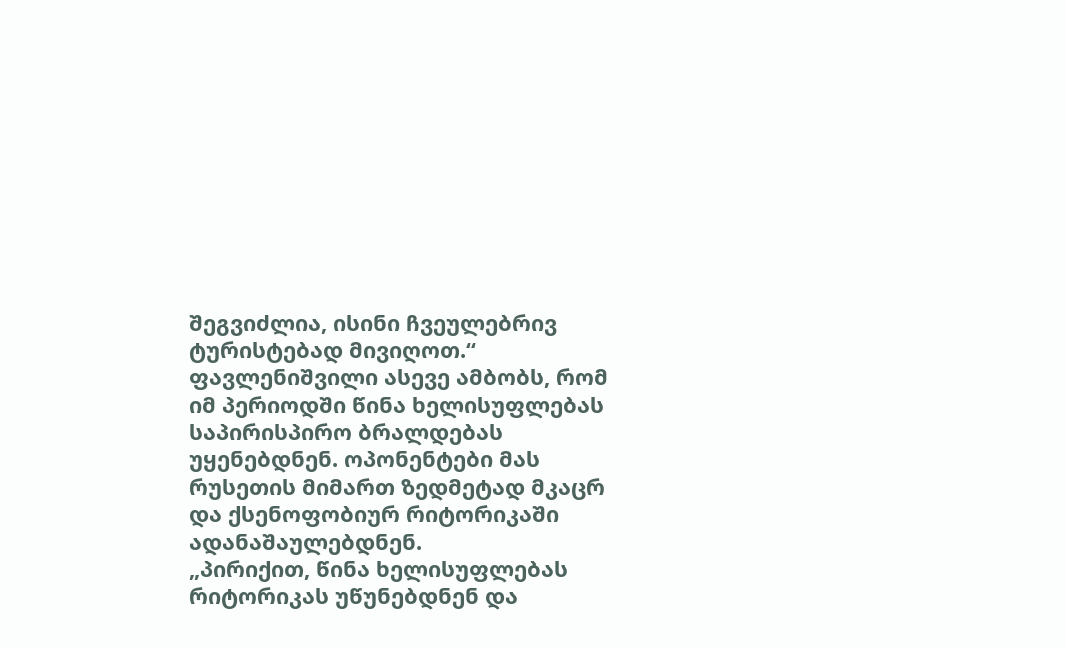შეგვიძლია, ისინი ჩვეულებრივ ტურისტებად მივიღოთ.“
ფავლენიშვილი ასევე ამბობს, რომ იმ პერიოდში წინა ხელისუფლებას საპირისპირო ბრალდებას უყენებდნენ. ოპონენტები მას რუსეთის მიმართ ზედმეტად მკაცრ და ქსენოფობიურ რიტორიკაში ადანაშაულებდნენ.
„პირიქით, წინა ხელისუფლებას რიტორიკას უწუნებდნენ და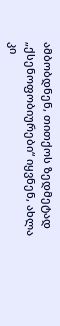ამბობდნენ, თითქოს ზედმეტად „ქსენოფობიურები“ იყვნენ, ახლა კი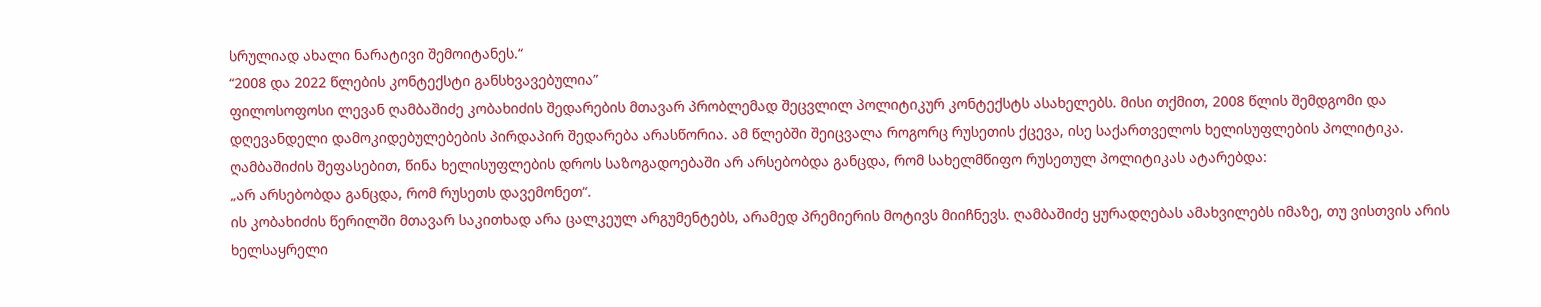სრულიად ახალი ნარატივი შემოიტანეს.“
“2008 და 2022 წლების კონტექსტი განსხვავებულია”
ფილოსოფოსი ლევან ღამბაშიძე კობახიძის შედარების მთავარ პრობლემად შეცვლილ პოლიტიკურ კონტექსტს ასახელებს. მისი თქმით, 2008 წლის შემდგომი და დღევანდელი დამოკიდებულებების პირდაპირ შედარება არასწორია. ამ წლებში შეიცვალა როგორც რუსეთის ქცევა, ისე საქართველოს ხელისუფლების პოლიტიკა.
ღამბაშიძის შეფასებით, წინა ხელისუფლების დროს საზოგადოებაში არ არსებობდა განცდა, რომ სახელმწიფო რუსეთულ პოლიტიკას ატარებდა:
„არ არსებობდა განცდა, რომ რუსეთს დავემონეთ“.
ის კობახიძის წერილში მთავარ საკითხად არა ცალკეულ არგუმენტებს, არამედ პრემიერის მოტივს მიიჩნევს. ღამბაშიძე ყურადღებას ამახვილებს იმაზე, თუ ვისთვის არის ხელსაყრელი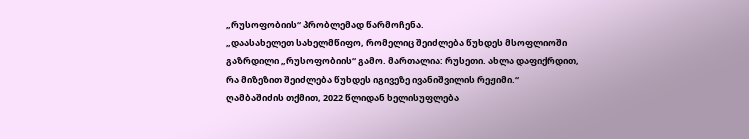„რუსოფობიის“ პრობლემად წარმოჩენა.
„დაასახელეთ სახელმწიფო, რომელიც შეიძლება წუხდეს მსოფლიოში გაზრდილი „რუსოფობიის“ გამო. მართალია: რუსეთი. ახლა დაფიქრდით, რა მიზეზით შეიძლება წუხდეს იგივეზე ივანიშვილის რეჟიმი.“
ღამბაშიძის თქმით, 2022 წლიდან ხელისუფლება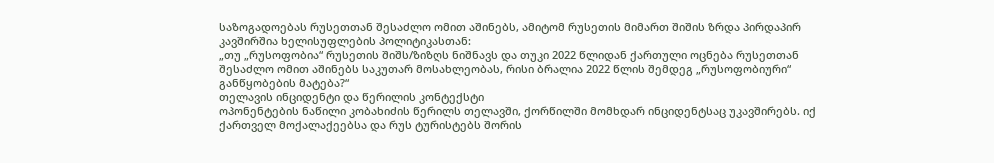საზოგადოებას რუსეთთან შესაძლო ომით აშინებს, ამიტომ რუსეთის მიმართ შიშის ზრდა პირდაპირ კავშირშია ხელისუფლების პოლიტიკასთან:
„თუ „რუსოფობია“ რუსეთის შიშს/ზიზღს ნიშნავს და თუკი 2022 წლიდან ქართული ოცნება რუსეთთან შესაძლო ომით აშინებს საკუთარ მოსახლეობას, რისი ბრალია 2022 წლის შემდეგ „რუსოფობიური“ განწყობების მატება?“
თელავის ინციდენტი და წერილის კონტექსტი
ოპონენტების ნაწილი კობახიძის წერილს თელავში, ქორწილში მომხდარ ინციდენტსაც უკავშირებს. იქ ქართველ მოქალაქეებსა და რუს ტურისტებს შორის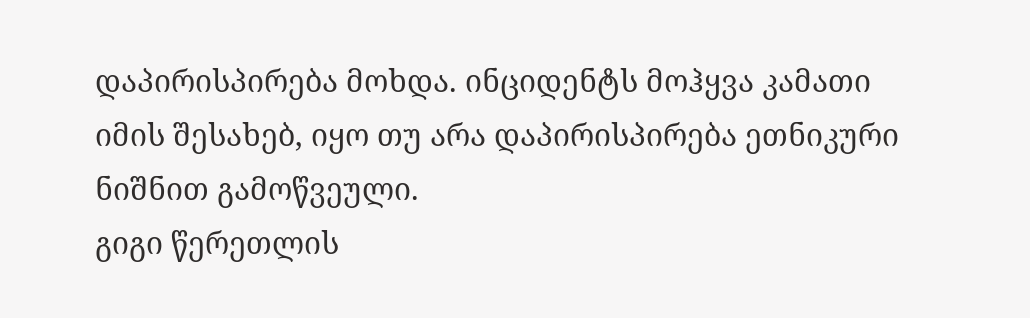დაპირისპირება მოხდა. ინციდენტს მოჰყვა კამათი იმის შესახებ, იყო თუ არა დაპირისპირება ეთნიკური ნიშნით გამოწვეული.
გიგი წერეთლის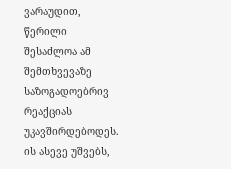ვარაუდით, წერილი შესაძლოა ამ შემთხვევაზე საზოგადოებრივ რეაქციას უკავშირდებოდეს. ის ასევე უშვებს,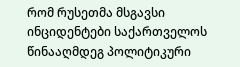რომ რუსეთმა მსგავსი ინციდენტები საქართველოს წინააღმდეგ პოლიტიკური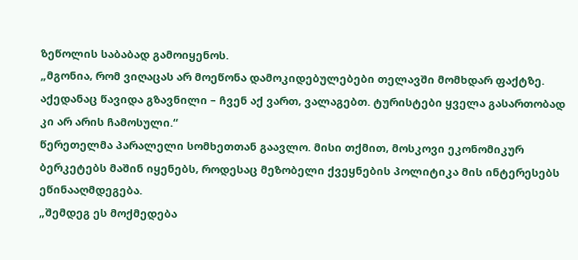ზეწოლის საბაბად გამოიყენოს.
„მგონია, რომ ვიღაცას არ მოეწონა დამოკიდებულებები თელავში მომხდარ ფაქტზე. აქედანაც წავიდა გზავნილი – ჩვენ აქ ვართ, ვალაგებთ. ტურისტები ყველა გასართობად კი არ არის ჩამოსული.“
წერეთელმა პარალელი სომხეთთან გაავლო. მისი თქმით, მოსკოვი ეკონომიკურ ბერკეტებს მაშინ იყენებს, როდესაც მეზობელი ქვეყნების პოლიტიკა მის ინტერესებს ეწინააღმდეგება.
„შემდეგ ეს მოქმედება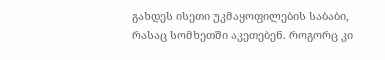გახდეს ისეთი უკმაყოფილების საბაბი, რასაც სომხეთში აკეთებენ. როგორც კი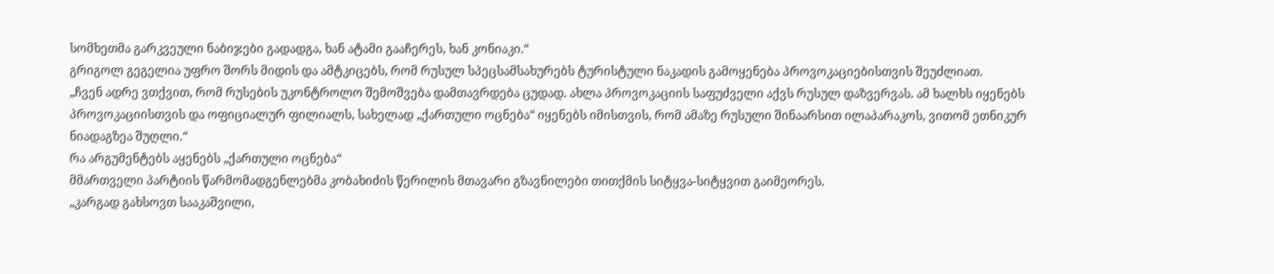სომხეთმა გარკვეული ნაბიჯები გადადგა, ხან ატამი გააჩერეს, ხან კონიაკი.“
გრიგოლ გეგელია უფრო შორს მიდის და ამტკიცებს, რომ რუსულ სპეცსამსახურებს ტურისტული ნაკადის გამოყენება პროვოკაციებისთვის შეუძლიათ.
„ჩვენ ადრე ვთქვით, რომ რუსების უკონტროლო შემოშვება დამთავრდება ცუდად. ახლა პროვოკაციის საფუძველი აქვს რუსულ დაზვერვას. ამ ხალხს იყენებს პროვოკაციისთვის და ოფიციალურ ფილიალს, სახელად „ქართული ოცნება“ იყენებს იმისთვის, რომ ამაზე რუსული შინაარსით ილაპარაკოს, ვითომ ეთნიკურ ნიადაგზეა შუღლი.“
რა არგუმენტებს აყენებს „ქართული ოცნება“
მმართველი პარტიის წარმომადგენლებმა კობახიძის წერილის მთავარი გზავნილები თითქმის სიტყვა-სიტყვით გაიმეორეს.
„კარგად გახსოვთ სააკაშვილი,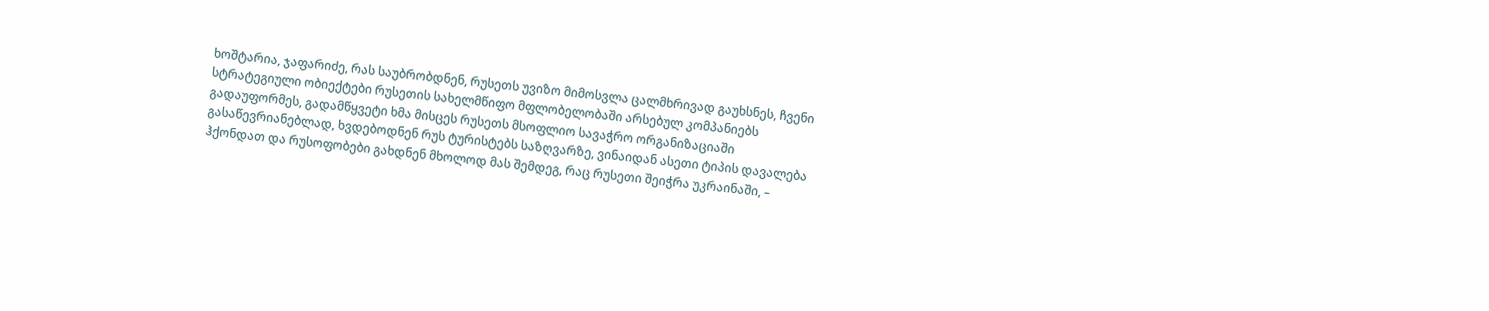ხოშტარია, ჯაფარიძე, რას საუბრობდნენ, რუსეთს უვიზო მიმოსვლა ცალმხრივად გაუხსნეს, ჩვენი სტრატეგიული ობიექტები რუსეთის სახელმწიფო მფლობელობაში არსებულ კომპანიებს გადაუფორმეს, გადამწყვეტი ხმა მისცეს რუსეთს მსოფლიო სავაჭრო ორგანიზაციაში გასაწევრიანებლად, ხვდებოდნენ რუს ტურისტებს საზღვარზე, ვინაიდან ასეთი ტიპის დავალება ჰქონდათ და რუსოფობები გახდნენ მხოლოდ მას შემდეგ, რაც რუსეთი შეიჭრა უკრაინაში, –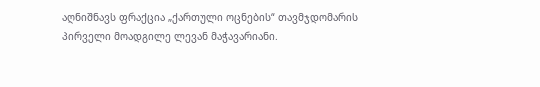აღნიშნავს ფრაქცია „ქართული ოცნების“ თავმჯდომარის პირველი მოადგილე ლევან მაჭავარიანი.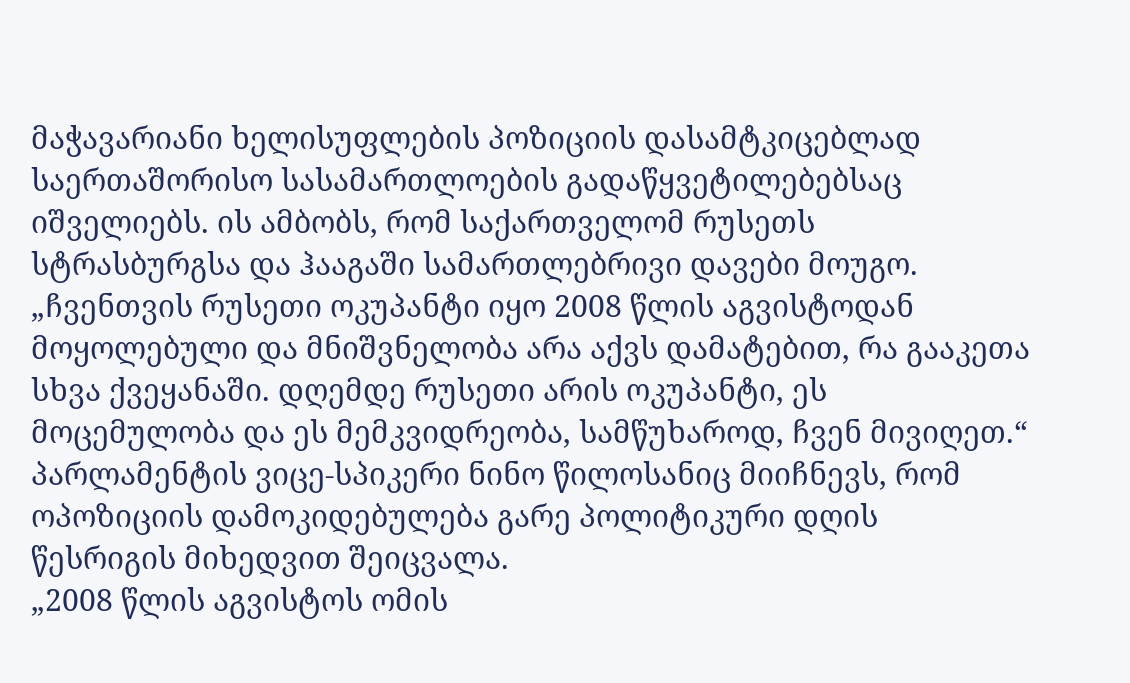მაჭავარიანი ხელისუფლების პოზიციის დასამტკიცებლად საერთაშორისო სასამართლოების გადაწყვეტილებებსაც იშველიებს. ის ამბობს, რომ საქართველომ რუსეთს სტრასბურგსა და ჰააგაში სამართლებრივი დავები მოუგო.
„ჩვენთვის რუსეთი ოკუპანტი იყო 2008 წლის აგვისტოდან მოყოლებული და მნიშვნელობა არა აქვს დამატებით, რა გააკეთა სხვა ქვეყანაში. დღემდე რუსეთი არის ოკუპანტი, ეს მოცემულობა და ეს მემკვიდრეობა, სამწუხაროდ, ჩვენ მივიღეთ.“
პარლამენტის ვიცე-სპიკერი ნინო წილოსანიც მიიჩნევს, რომ ოპოზიციის დამოკიდებულება გარე პოლიტიკური დღის წესრიგის მიხედვით შეიცვალა.
„2008 წლის აგვისტოს ომის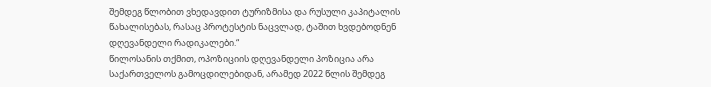შემდეგ წლობით ვხედავდით ტურიზმისა და რუსული კაპიტალის წახალისებას, რასაც პროტესტის ნაცვლად, ტაშით ხვდებოდნენ დღევანდელი რადიკალები.“
წილოსანის თქმით, ოპოზიციის დღევანდელი პოზიცია არა საქართველოს გამოცდილებიდან, არამედ 2022 წლის შემდეგ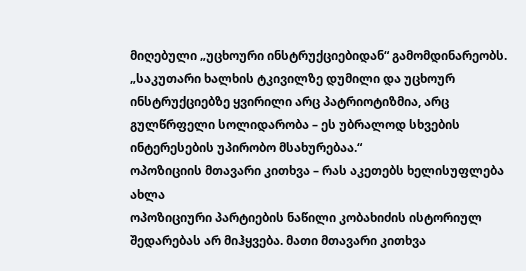მიღებული „უცხოური ინსტრუქციებიდან“ გამომდინარეობს.
„საკუთარი ხალხის ტკივილზე დუმილი და უცხოურ ინსტრუქციებზე ყვირილი არც პატრიოტიზმია, არც გულწრფელი სოლიდარობა – ეს უბრალოდ სხვების ინტერესების უპირობო მსახურებაა.“
ოპოზიციის მთავარი კითხვა – რას აკეთებს ხელისუფლება ახლა
ოპოზიციური პარტიების ნაწილი კობახიძის ისტორიულ შედარებას არ მიჰყვება. მათი მთავარი კითხვა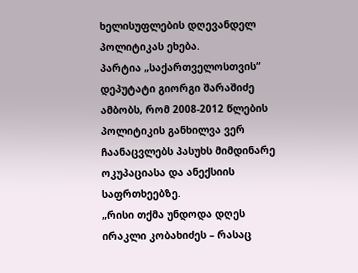ხელისუფლების დღევანდელ პოლიტიკას ეხება.
პარტია „საქართველოსთვის“ დეპუტატი გიორგი შარაშიძე ამბობს, რომ 2008-2012 წლების პოლიტიკის განხილვა ვერ ჩაანაცვლებს პასუხს მიმდინარე ოკუპაციასა და ანექსიის საფრთხეებზე.
„რისი თქმა უნდოდა დღეს ირაკლი კობახიძეს – რასაც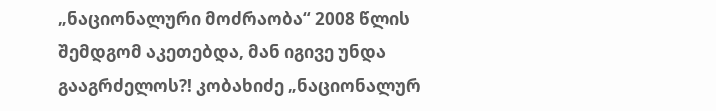„ნაციონალური მოძრაობა“ 2008 წლის შემდგომ აკეთებდა, მან იგივე უნდა გააგრძელოს?! კობახიძე „ნაციონალურ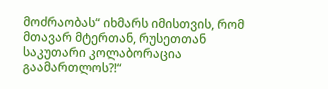მოძრაობას“ იხმარს იმისთვის, რომ მთავარ მტერთან, რუსეთთან საკუთარი კოლაბორაცია გაამართლოს?!“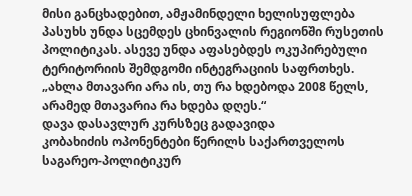მისი განცხადებით, ამჟამინდელი ხელისუფლება პასუხს უნდა სცემდეს ცხინვალის რეგიონში რუსეთის პოლიტიკას. ასევე უნდა აფასებდეს ოკუპირებული ტერიტორიის შემდგომი ინტეგრაციის საფრთხეს.
„ახლა მთავარი არა ის, თუ რა ხდებოდა 2008 წელს, არამედ მთავარია რა ხდება დღეს.“
დავა დასავლურ კურსზეც გადავიდა
კობახიძის ოპონენტები წერილს საქართველოს საგარეო-პოლიტიკურ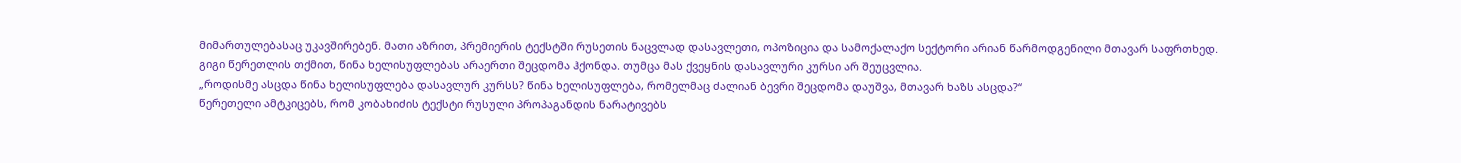მიმართულებასაც უკავშირებენ. მათი აზრით, პრემიერის ტექსტში რუსეთის ნაცვლად დასავლეთი, ოპოზიცია და სამოქალაქო სექტორი არიან წარმოდგენილი მთავარ საფრთხედ.
გიგი წერეთლის თქმით, წინა ხელისუფლებას არაერთი შეცდომა ჰქონდა. თუმცა მას ქვეყნის დასავლური კურსი არ შეუცვლია.
„როდისმე ასცდა წინა ხელისუფლება დასავლურ კურსს? წინა ხელისუფლება, რომელმაც ძალიან ბევრი შეცდომა დაუშვა, მთავარ ხაზს ასცდა?“
წერეთელი ამტკიცებს, რომ კობახიძის ტექსტი რუსული პროპაგანდის ნარატივებს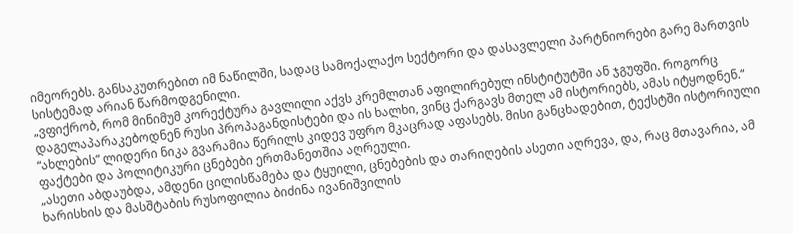იმეორებს. განსაკუთრებით იმ ნაწილში, სადაც სამოქალაქო სექტორი და დასავლელი პარტნიორები გარე მართვის სისტემად არიან წარმოდგენილი.
„ვფიქრობ, რომ მინიმუმ კორექტურა გავლილი აქვს კრემლთან აფილირებულ ინსტიტუტში ან ჯგუფში. როგორც დაგელაპარაკებოდნენ რუსი პროპაგანდისტები და ის ხალხი, ვინც ქარგავს მთელ ამ ისტორიებს, ამას იტყოდნენ.“
“ახლების” ლიდერი ნიკა გვარამია წერილს კიდევ უფრო მკაცრად აფასებს. მისი განცხადებით, ტექსტში ისტორიული ფაქტები და პოლიტიკური ცნებები ერთმანეთშია აღრეული.
„ასეთი აბდაუბდა, ამდენი ცილისწამება და ტყუილი, ცნებების და თარიღების ასეთი აღრევა, და, რაც მთავარია, ამ ხარისხის და მასშტაბის რუსოფილია ბიძინა ივანიშვილის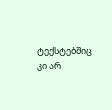ტექსტებშიც კი არ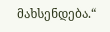მახსენდება.“